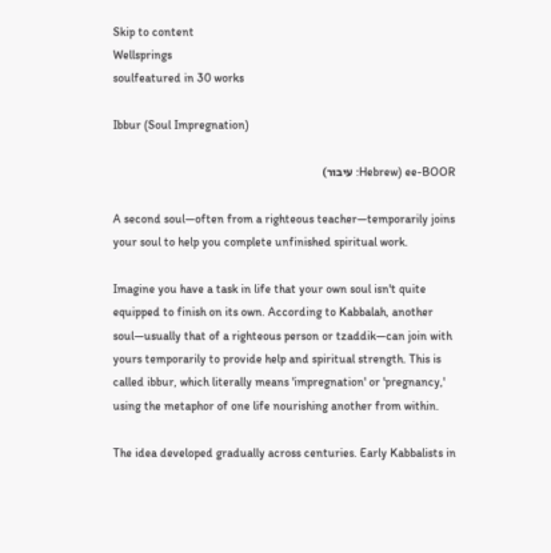Skip to content
Wellsprings
soulfeatured in 30 works

Ibbur (Soul Impregnation)

ee-BOOR (Hebrew: עיבור)

A second soul—often from a righteous teacher—temporarily joins your soul to help you complete unfinished spiritual work.

Imagine you have a task in life that your own soul isn't quite equipped to finish on its own. According to Kabbalah, another soul—usually that of a righteous person or tzaddik—can join with yours temporarily to provide help and spiritual strength. This is called ibbur, which literally means 'impregnation' or 'pregnancy,' using the metaphor of one life nourishing another from within.

The idea developed gradually across centuries. Early Kabbalists in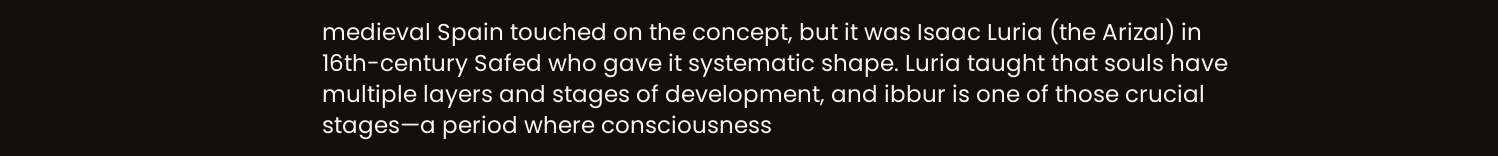medieval Spain touched on the concept, but it was Isaac Luria (the Arizal) in 16th-century Safed who gave it systematic shape. Luria taught that souls have multiple layers and stages of development, and ibbur is one of those crucial stages—a period where consciousness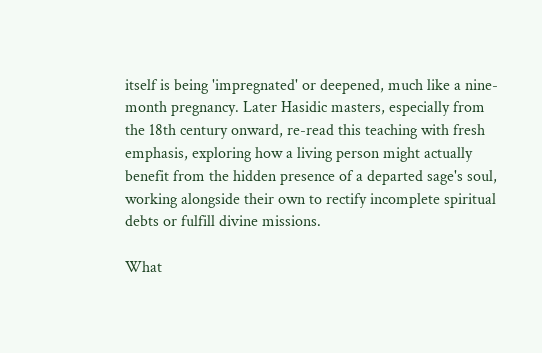itself is being 'impregnated' or deepened, much like a nine-month pregnancy. Later Hasidic masters, especially from the 18th century onward, re-read this teaching with fresh emphasis, exploring how a living person might actually benefit from the hidden presence of a departed sage's soul, working alongside their own to rectify incomplete spiritual debts or fulfill divine missions.

What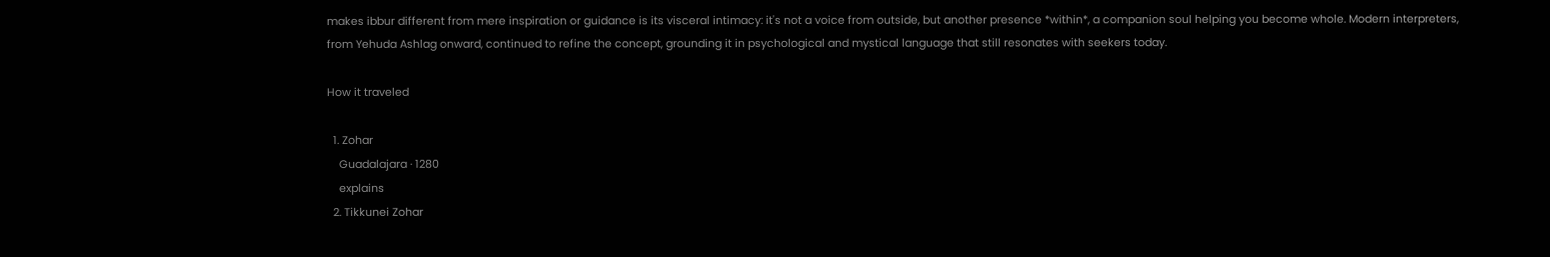makes ibbur different from mere inspiration or guidance is its visceral intimacy: it's not a voice from outside, but another presence *within*, a companion soul helping you become whole. Modern interpreters, from Yehuda Ashlag onward, continued to refine the concept, grounding it in psychological and mystical language that still resonates with seekers today.

How it traveled

  1. Zohar
    Guadalajara · 1280
    explains
  2. Tikkunei Zohar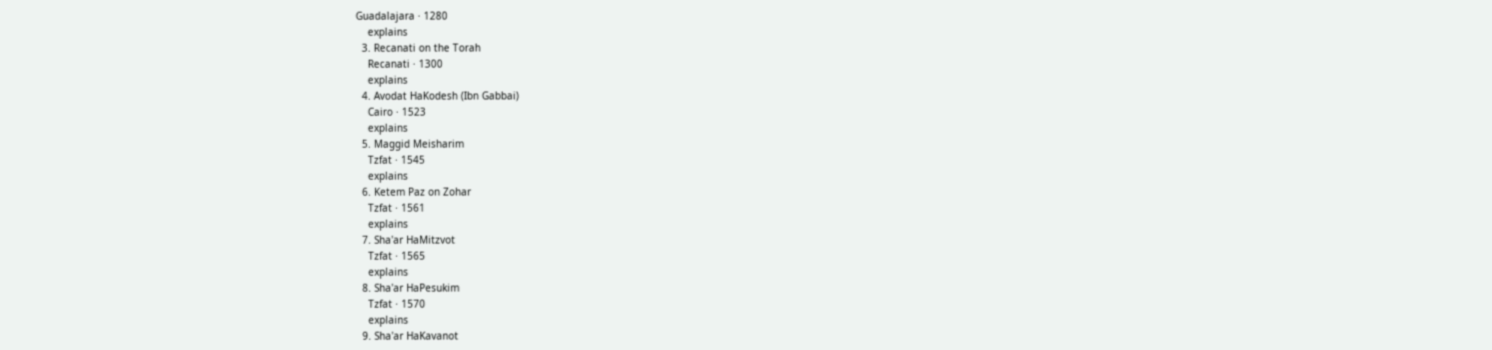Guadalajara · 1280
    explains
  3. Recanati on the Torah
    Recanati · 1300
    explains
  4. Avodat HaKodesh (Ibn Gabbai)
    Cairo · 1523
    explains
  5. Maggid Meisharim
    Tzfat · 1545
    explains
  6. Ketem Paz on Zohar
    Tzfat · 1561
    explains
  7. Sha'ar HaMitzvot
    Tzfat · 1565
    explains
  8. Sha'ar HaPesukim
    Tzfat · 1570
    explains
  9. Sha'ar HaKavanot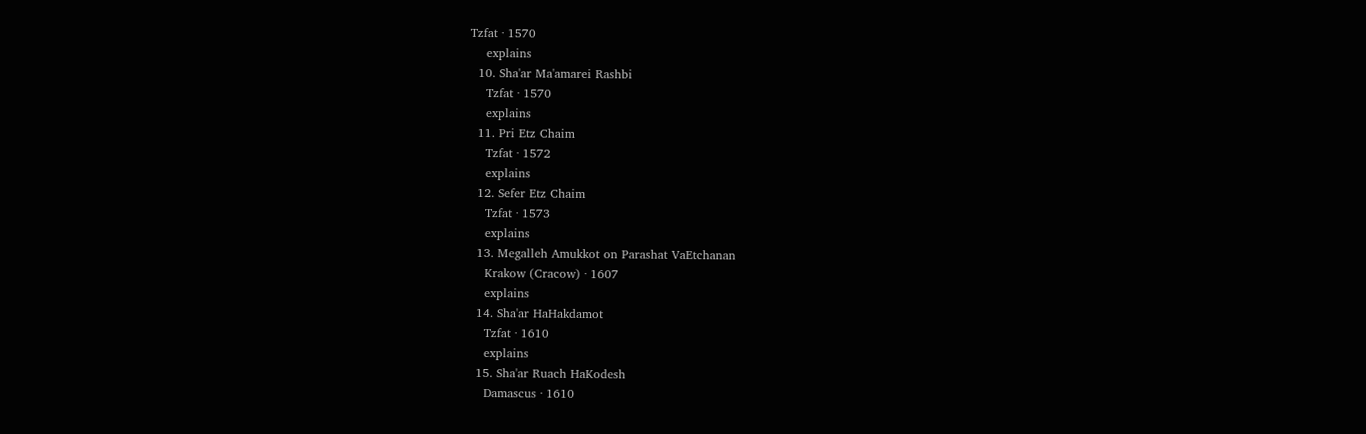Tzfat · 1570
    explains
  10. Sha'ar Ma'amarei Rashbi
    Tzfat · 1570
    explains
  11. Pri Etz Chaim
    Tzfat · 1572
    explains
  12. Sefer Etz Chaim
    Tzfat · 1573
    explains
  13. Megalleh Amukkot on Parashat VaEtchanan
    Krakow (Cracow) · 1607
    explains
  14. Sha'ar HaHakdamot
    Tzfat · 1610
    explains
  15. Sha'ar Ruach HaKodesh
    Damascus · 1610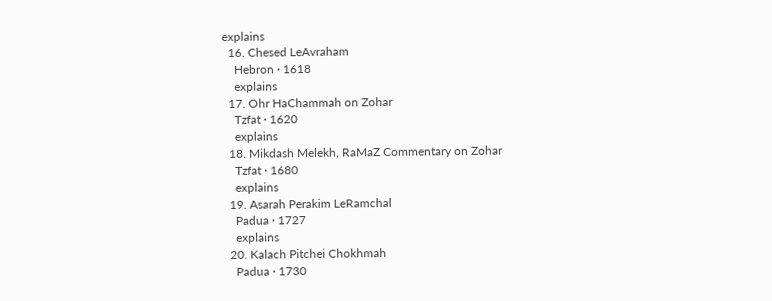explains
  16. Chesed LeAvraham
    Hebron · 1618
    explains
  17. Ohr HaChammah on Zohar
    Tzfat · 1620
    explains
  18. Mikdash Melekh, RaMaZ Commentary on Zohar
    Tzfat · 1680
    explains
  19. Asarah Perakim LeRamchal
    Padua · 1727
    explains
  20. Kalach Pitchei Chokhmah
    Padua · 1730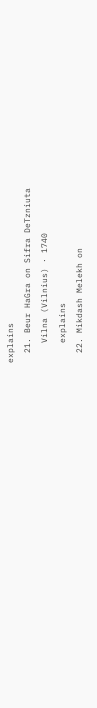explains
  21. Beur HaGra on Sifra DeTzniuta
    Vilna (Vilnius) · 1740
    explains
  22. Mikdash Melekh on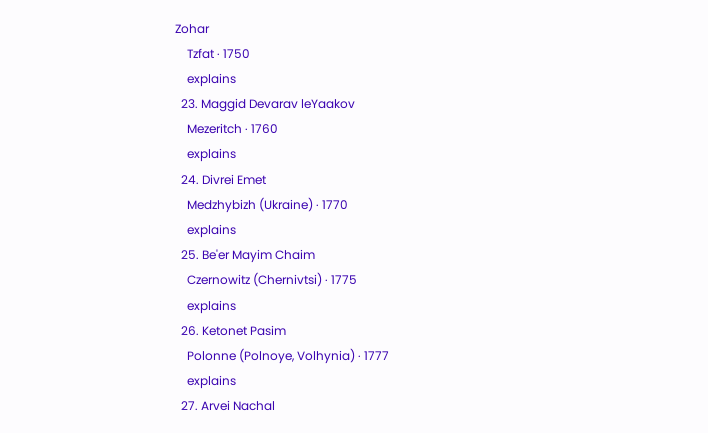Zohar
    Tzfat · 1750
    explains
  23. Maggid Devarav leYaakov
    Mezeritch · 1760
    explains
  24. Divrei Emet
    Medzhybizh (Ukraine) · 1770
    explains
  25. Be'er Mayim Chaim
    Czernowitz (Chernivtsi) · 1775
    explains
  26. Ketonet Pasim
    Polonne (Polnoye, Volhynia) · 1777
    explains
  27. Arvei Nachal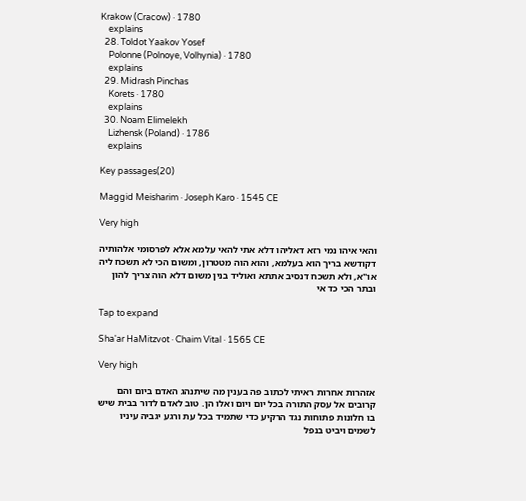Krakow (Cracow) · 1780
    explains
  28. Toldot Yaakov Yosef
    Polonne (Polnoye, Volhynia) · 1780
    explains
  29. Midrash Pinchas
    Korets · 1780
    explains
  30. Noam Elimelekh
    Lizhensk (Poland) · 1786
    explains

Key passages(20)

Maggid Meisharim · Joseph Karo · 1545 CE

Very high

והאי איהו נמי רזא דאליהו דלא אתי להאי עלמא אלא לפרסומי אלהותיה דקודשא בריך הוא בעלמא, והוא הוה מטטרון, ומשום הכי לא תשכח ליה או"א, ולא תשכח דנסיב אתתא ואוליד בנין משום דלא הוה צריך להון ובתר הכי כד אי

Tap to expand

Sha'ar HaMitzvot · Chaim Vital · 1565 CE

Very high

אזהרות אחרות ראיתי לכתוב פה בענין מה שיתנהג האדם ביום והם קרובים אל עסק התורה בכל יום ויום ואלו הן. טוב לאדם לדור בבית שיש בו חלונות פתוחות נגד הרקיע כדי שתמיד בכל עת ורגע יגביה עיניו לשמים ויביט בנפל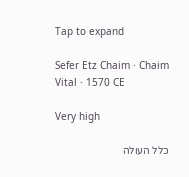Tap to expand

Sefer Etz Chaim · Chaim Vital · 1570 CE

Very high

כלל העולה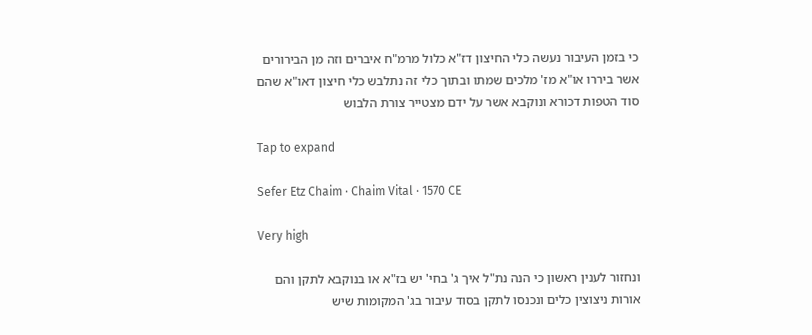כי בזמן העיבור נעשה כלי החיצון דז"א כלול מרמ"ח איברים וזה מן הבירורים אשר ביררו או"א מז' מלכים שמתו ובתוך כלי זה נתלבש כלי חיצון דאו"א שהם סוד הטפות דכורא ונוקבא אשר על ידם מצטייר צורת הלבוש

Tap to expand

Sefer Etz Chaim · Chaim Vital · 1570 CE

Very high

ונחזור לענין ראשון כי הנה נת"ל איך ג' בחי' יש בז"א או בנוקבא לתקן והם אורות ניצוצין כלים ונכנסו לתקן בסוד עיבור בג' המקומות שיש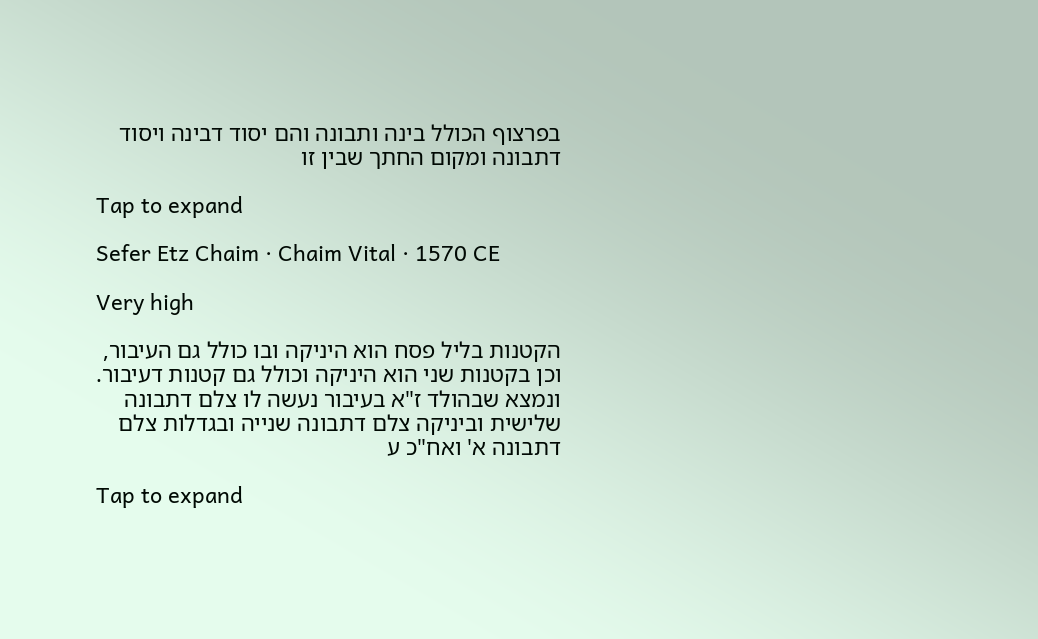בפרצוף הכולל בינה ותבונה והם יסוד דבינה ויסוד דתבונה ומקום החתך שבין זו

Tap to expand

Sefer Etz Chaim · Chaim Vital · 1570 CE

Very high

הקטנות בליל פסח הוא היניקה ובו כולל גם העיבור, וכן בקטנות שני הוא היניקה וכולל גם קטנות דעיבור. ונמצא שבהולד ז"א בעיבור נעשה לו צלם דתבונה שלישית וביניקה צלם דתבונה שנייה ובגדלות צלם דתבונה א' ואח"כ ע

Tap to expand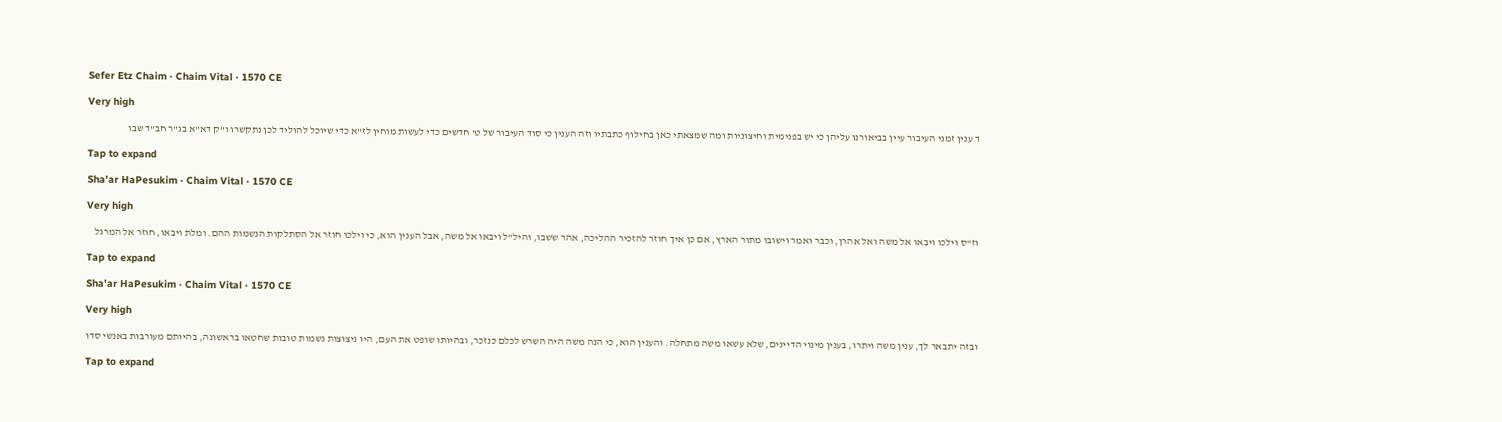Sefer Etz Chaim · Chaim Vital · 1570 CE

Very high

ד ענין זמני העיבור עיין בביאורנו עליהן כי יש בפנימית וחיצוניות ומה שמצאתי כאן בחילוף כתבתיו וזה הענין כי סוד העיבור של ט' חדשים כדי לעשות מוחין לז"א כדי שיוכל להוליד לכן נתקשרו ו"ק דא"א בג"ר חב"ד שבו

Tap to expand

Sha'ar HaPesukim · Chaim Vital · 1570 CE

Very high

וז"ס וילכו ויבאו אל משה ואל אהרן, וכבר ואמר וישובו מתור הארץ, אם כן איך חוזר להזכיר ההליכה, אהר ששבו, והיל"ל ויבאו אל משה, אבל הענין הוא, כי וילכו חוזר אל הסתלקות הנשמות ההם. ומלת ויבאו, חוזר אל המרגל

Tap to expand

Sha'ar HaPesukim · Chaim Vital · 1570 CE

Very high

ובזה יתבאר לך, ענין משה ויתרו, בענין מינוי הדיינים, שלא עשאו משה מתחלה. והענין הוא, כי הנה משה היה השרש לכלם כנזכר, ובהיותו שופט את העם, היו ניצוצות נשמות טובות שחטאו בראשונה, בהיותם מעורבות באנשי סדו

Tap to expand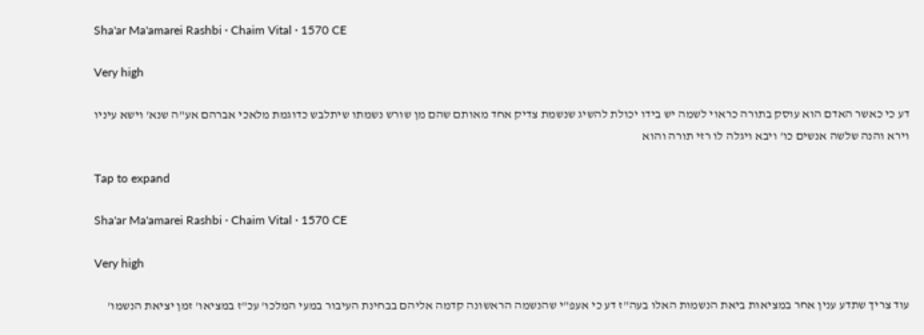Sha'ar Ma'amarei Rashbi · Chaim Vital · 1570 CE

Very high

דע כי כאשר האדם הוא עוסק בתורה כראוי לשמה יש בידו יכולת להשיג שנשמת צדיק אחד מאותם שהם מן שורש נשמתו שיתלבש כדוגמת מלאכי אברהם אע"ה שנא' וישא עיניו וירא והנה שלשה אנשים כו' ויבא ויגלה לו רזי תורה והוא

Tap to expand

Sha'ar Ma'amarei Rashbi · Chaim Vital · 1570 CE

Very high

עוד צריך שתדע ענין אחר במציאות ביאת הנשמות האלו בעה"ז דע כי אעפ"י שהנשמה הראשונה קדמה אליהם בבחינת העיבור במעי המלכו' עכ"ז במציאו' זמן יציאת הנשמו'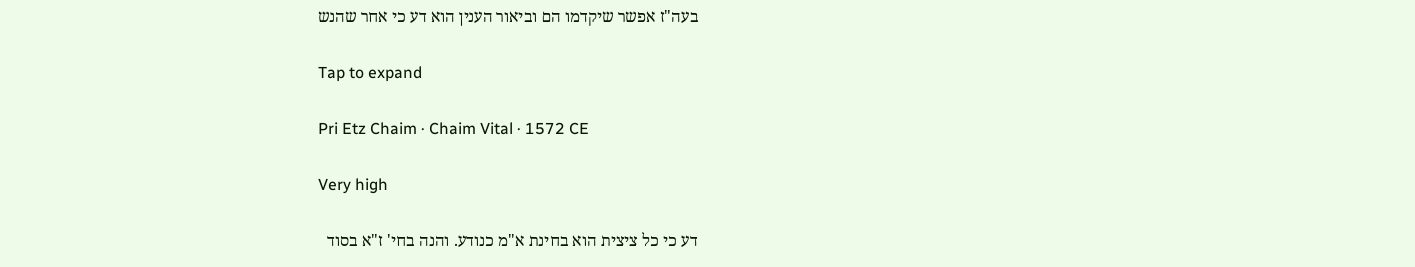בעה"ז אפשר שיקדמו הם וביאור הענין הוא דע כי אחר שהנש

Tap to expand

Pri Etz Chaim · Chaim Vital · 1572 CE

Very high

דע כי כל ציצית הוא בחינת א"מ כנודע. והנה בחי' ז"א בסוד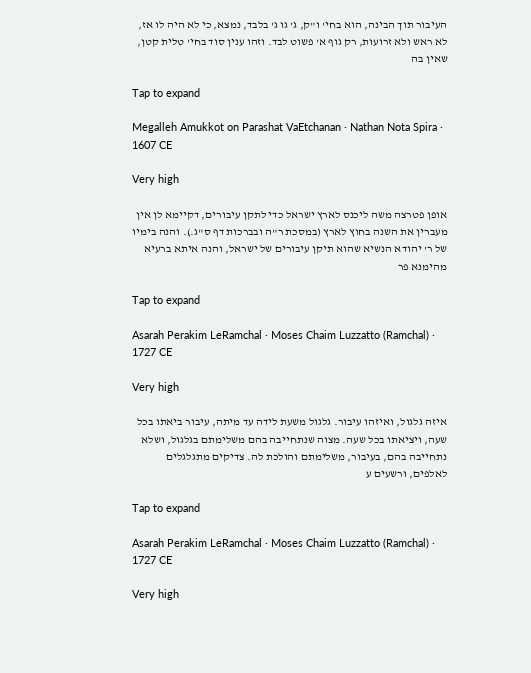העיבור תוך הבינה, הוא בחי' ו"ק, ג' גו ג' בלבד, נמצא, כי לא היה לו אז, לא ראש ולא זרועות, רק גוף א' פשוט לבד. וזהו ענין סוד בחי' טלית קטן, שאין בה

Tap to expand

Megalleh Amukkot on Parashat VaEtchanan · Nathan Nota Spira · 1607 CE

Very high

אופן פטרצה משה ליכנס לארץ ישראל כדי לתקן עיבורים, דקיימא לן אין מעברין את השנה בחוץ לארץ (במסכת ר"ה ובברכות דף ס"ג.). והנה בימיו של ר' יהודא הנשיא שהוא תיקן עיבורים של ישראל, והנה איתא ברעיא מהימנא פר

Tap to expand

Asarah Perakim LeRamchal · Moses Chaim Luzzatto (Ramchal) · 1727 CE

Very high

איזה גלגול, ואיזהו עיבור. גלגול משעת לידה עד מיתה, עיבור ביאתו בכל שעה, ויציאתו בכל שעה. מצוה שנתחייבה בהם משלימתם בגלגול, ושלא נתחייבה בהם, בעיבור, משלימתם והולכת לה. צדיקים מתגלגלים לאלפים, ורשעים ע

Tap to expand

Asarah Perakim LeRamchal · Moses Chaim Luzzatto (Ramchal) · 1727 CE

Very high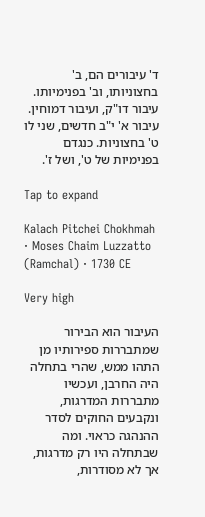ד' עיבורים הם, ב' בחצוניותו, וב' בפנימיותו. עיבור דו"ק, ועיבור דמוחין. עיבור א' י"ב חדשים, שני לו ט' בחצוניות. כנגדם בפנימיות של ט', ושל ז'.

Tap to expand

Kalach Pitchei Chokhmah · Moses Chaim Luzzatto (Ramchal) · 1730 CE

Very high

העיבור הוא הבירור שמתבררות ספירותיו מן התהו ממש, שהרי בתחלה היה החרבן, ועכשיו מתבררות המדרגות, ונקבעים החוקים לסדר ההנהגה כראוי. ומה שבתחלה היו רק מדרגות, אך לא מסודרות,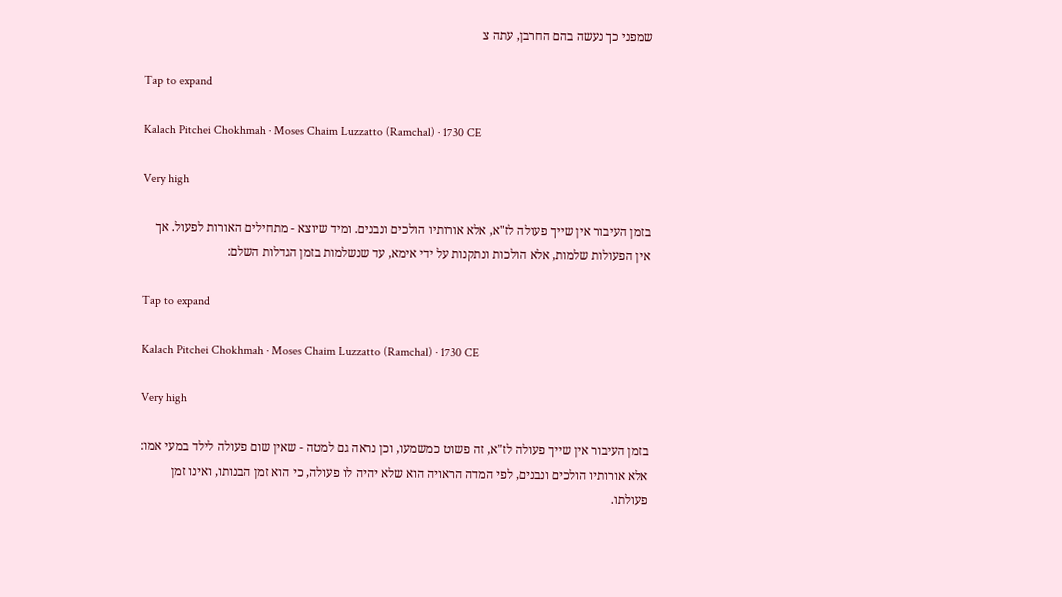שמפני כך נעשה בהם החרבן, עתה צ

Tap to expand

Kalach Pitchei Chokhmah · Moses Chaim Luzzatto (Ramchal) · 1730 CE

Very high

בזמן העיבור אין שייך פעולה לז"א, אלא אורותיו הולכים ונבנים. ומיד שיוצא - מתחילים האורות לפעול. אך אין הפעולות שלמות, אלא הולכות ונתקנות על ידי אימא, עד שנשלמות בזמן הגדלות השלם:

Tap to expand

Kalach Pitchei Chokhmah · Moses Chaim Luzzatto (Ramchal) · 1730 CE

Very high

בזמן העיבור אין שייך פעולה לז"א, זה פשוט כמשמעו, וכן נראה גם למטה - שאין שום פעולה לילד במעי אמו: אלא אורותיו הולכים ונבנים, לפי המדה הראויה הוא שלא יהיה לו פעולה, כי הוא זמן הבנותו, ואינו זמן פעולתו.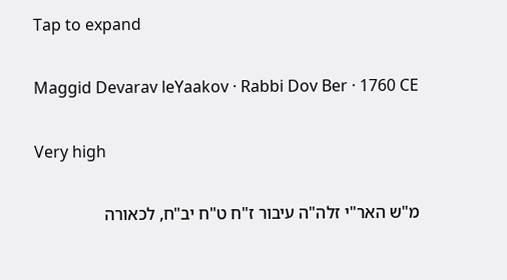Tap to expand

Maggid Devarav leYaakov · Rabbi Dov Ber · 1760 CE

Very high

מ"ש האר"י זלה"ה עיבור ז"ח ט"ח יב"ח, לכאורה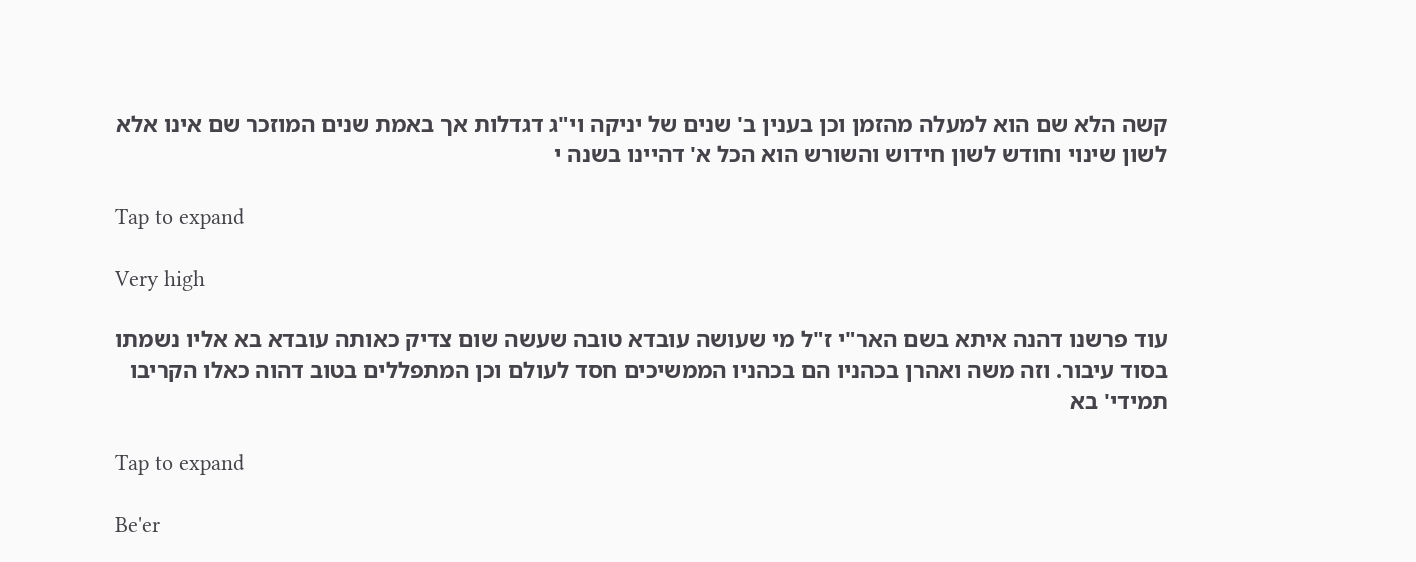קשה הלא שם הוא למעלה מהזמן וכן בענין ב' שנים של יניקה וי"ג דגדלות אך באמת שנים המוזכר שם אינו אלא לשון שינוי וחודש לשון חידוש והשורש הוא הכל א' דהיינו בשנה י

Tap to expand

Very high

עוד פרשנו דהנה איתא בשם האר"י ז"ל מי שעושה עובדא טובה שעשה שום צדיק כאותה עובדא בא אליו נשמתו בסוד עיבור. וזה משה ואהרן בכהניו הם בכהניו הממשיכים חסד לעולם וכן המתפללים בטוב דהוה כאלו הקריבו תמידי' בא

Tap to expand

Be'er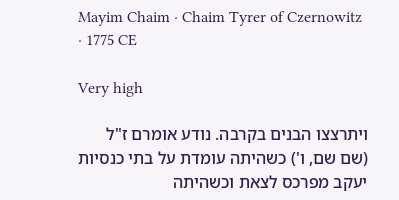Mayim Chaim · Chaim Tyrer of Czernowitz · 1775 CE

Very high

ויתרצצו הבנים בקרבה. נודע אומרם ז"ל (שם שם, ו') כשהיתה עומדת על בתי כנסיות יעקב מפרכס לצאת וכשהיתה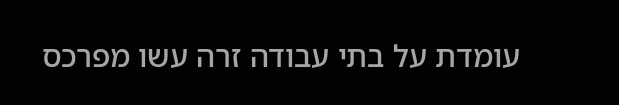עומדת על בתי עבודה זרה עשו מפרכס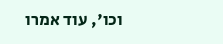וכו', עוד אמרו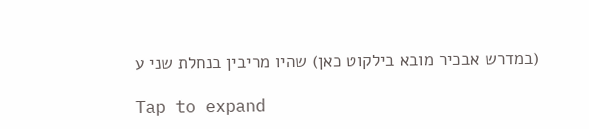(במדרש אבכיר מובא בילקוט כאן) שהיו מריבין בנחלת שני ע

Tap to expand